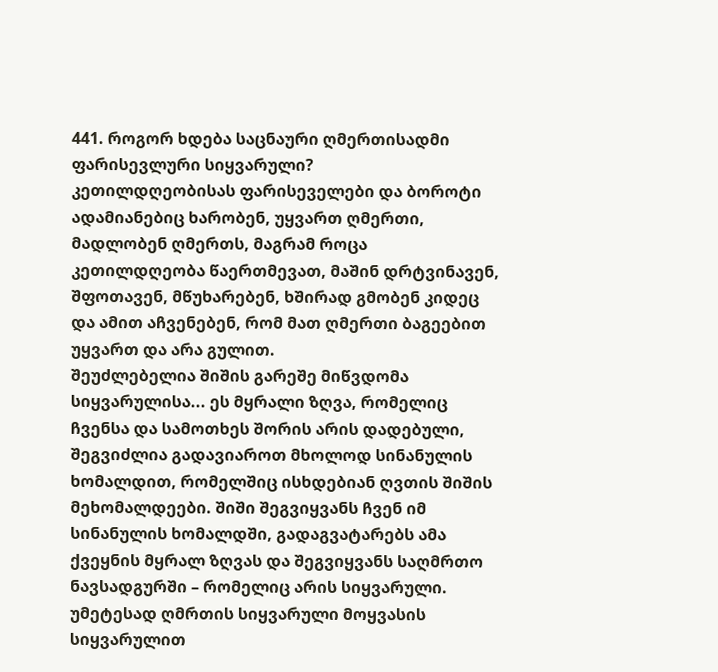441. როგორ ხდება საცნაური ღმერთისადმი ფარისევლური სიყვარული?
კეთილდღეობისას ფარისეველები და ბოროტი ადამიანებიც ხარობენ, უყვართ ღმერთი, მადლობენ ღმერთს, მაგრამ როცა კეთილდღეობა წაერთმევათ, მაშინ დრტვინავენ, შფოთავენ, მწუხარებენ, ხშირად გმობენ კიდეც და ამით აჩვენებენ, რომ მათ ღმერთი ბაგეებით უყვართ და არა გულით.
შეუძლებელია შიშის გარეშე მიწვდომა სიყვარულისა... ეს მყრალი ზღვა, რომელიც ჩვენსა და სამოთხეს შორის არის დადებული, შეგვიძლია გადავიაროთ მხოლოდ სინანულის ხომალდით, რომელშიც ისხდებიან ღვთის შიშის მეხომალდეები. შიში შეგვიყვანს ჩვენ იმ სინანულის ხომალდში, გადაგვატარებს ამა ქვეყნის მყრალ ზღვას და შეგვიყვანს საღმრთო ნავსადგურში – რომელიც არის სიყვარული.
უმეტესად ღმრთის სიყვარული მოყვასის სიყვარულით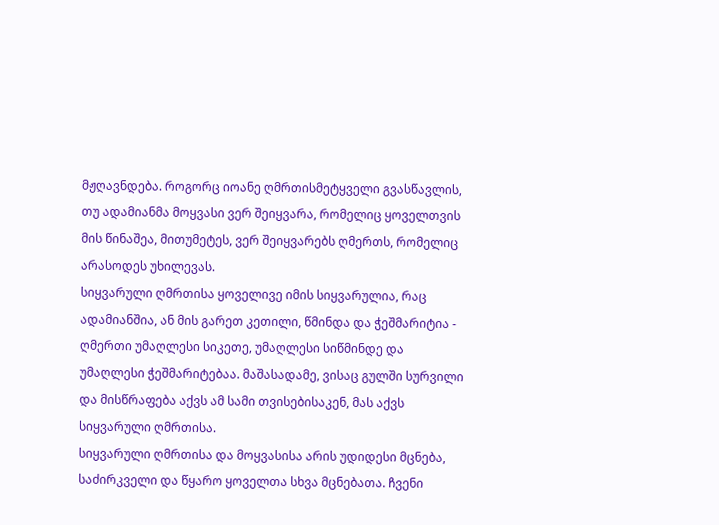მჟღავნდება. როგორც იოანე ღმრთისმეტყველი გვასწავლის, თუ ადამიანმა მოყვასი ვერ შეიყვარა, რომელიც ყოველთვის მის წინაშეა, მითუმეტეს, ვერ შეიყვარებს ღმერთს, რომელიც არასოდეს უხილევას.
სიყვარული ღმრთისა ყოველივე იმის სიყვარულია, რაც ადამიანშია, ან მის გარეთ კეთილი, წმინდა და ჭეშმარიტია - ღმერთი უმაღლესი სიკეთე, უმაღლესი სიწმინდე და უმაღლესი ჭეშმარიტებაა. მაშასადამე, ვისაც გულში სურვილი და მისწრაფება აქვს ამ სამი თვისებისაკენ, მას აქვს სიყვარული ღმრთისა.
სიყვარული ღმრთისა და მოყვასისა არის უდიდესი მცნება, საძირკველი და წყარო ყოველთა სხვა მცნებათა. ჩვენი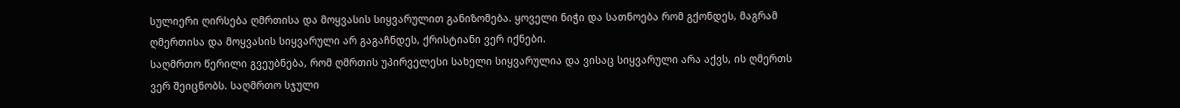სულიერი ღირსება ღმრთისა და მოყვასის სიყვარულით განიზომება. ყოველი ნიჭი და სათნოება რომ გქონდეს, მაგრამ ღმერთისა და მოყვასის სიყვარული არ გაგაჩნდეს, ქრისტიანი ვერ იქნები.
საღმრთო წერილი გვეუბნება, რომ ღმრთის უპირველესი სახელი სიყვარულია და ვისაც სიყვარული არა აქვს, ის ღმერთს ვერ შეიცნობს. საღმრთო სჯული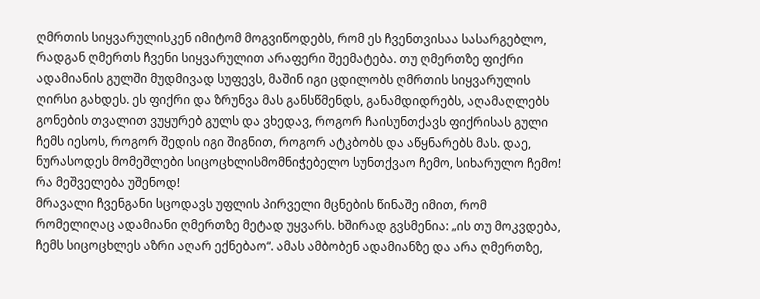ღმრთის სიყვარულისკენ იმიტომ მოგვიწოდებს, რომ ეს ჩვენთვისაა სასარგებლო, რადგან ღმერთს ჩვენი სიყვარულით არაფერი შეემატება. თუ ღმერთზე ფიქრი ადამიანის გულში მუდმივად სუფევს, მაშინ იგი ცდილობს ღმრთის სიყვარულის ღირსი გახდეს. ეს ფიქრი და ზრუნვა მას განსწმენდს, განამდიდრებს, აღამაღლებს
გონების თვალით ვუყურებ გულს და ვხედავ, როგორ ჩაისუნთქავს ფიქრისას გული ჩემს იესოს, როგორ შედის იგი შიგნით, როგორ ატკბობს და აწყნარებს მას. დაე, ნურასოდეს მომეშლები სიცოცხლისმომნიჭებელო სუნთქვაო ჩემო, სიხარულო ჩემო!
რა მეშველება უშენოდ!
მრავალი ჩვენგანი სცოდავს უფლის პირველი მცნების წინაშე იმით, რომ რომელიღაც ადამიანი ღმერთზე მეტად უყვარს. ხშირად გვსმენია: „ის თუ მოკვდება, ჩემს სიცოცხლეს აზრი აღარ ექნებაო“. ამას ამბობენ ადამიანზე და არა ღმერთზე,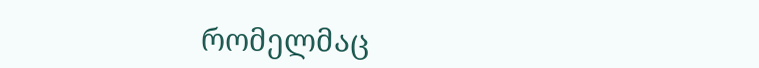რომელმაც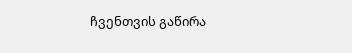ჩვენთვის გაწირა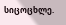სიცოცხლე.